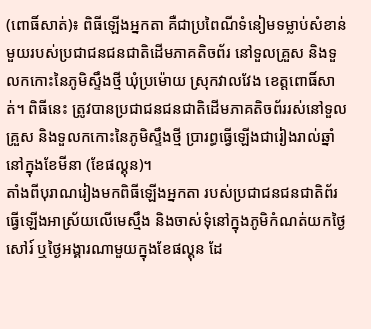(ពោធិ៍សាត់)៖ ពិធីឡើងអ្នកតា គឺជាប្រពៃណីទំនៀមទម្លាប់សំខាន់មួយរបស់ប្រជាជនជនជាតិដើមភាគតិចព័រ នៅទួលគ្រួស និងទួលកកោះនៃភូមិស្ទឹងថ្មី ឃុំប្រម៉ោយ ស្រុកវាលវែង ខេត្តពោធិ៍សាត់។ ពិធីនេះ ត្រូវបានប្រជាជនជនជាតិដើមភាគតិចព័ររស់នៅទួលគ្រួស និងទួលកកោះនៃភូមិស្ទឹងថ្មី ប្រារព្ធធ្វើឡើងជារៀងរាល់ឆ្នាំនៅក្នុងខែមីនា (ខែផល្គុន)។
តាំងពីបុរាណរៀងមកពិធីឡើងអ្នកតា របស់ប្រជាជនជនជាតិព័រ ធ្វើឡើងអាស្រ័យលើមេស្មឹង និងចាស់ទុំនៅក្នុងភូមិកំណត់យកថ្ងៃសៅរ៍ ឬថ្ងៃអង្គារណាមួយក្នុងខែផល្គុន ដែ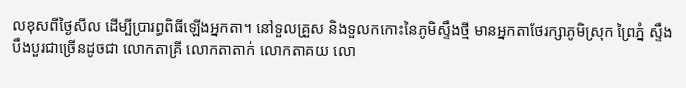លខុសពីថ្ងៃសីល ដើម្បីប្រារព្ធពិធីឡើងអ្នកតា។ នៅទួលគ្រួស និងទួលកកោះនៃភូមិស្ទឹងថ្មី មានអ្នកតាថែរក្សាភូមិស្រុក ព្រៃភ្នំ ស្ទឹង បឹងបួរជាច្រើនដូចជា លោកតាគ្រី លោកតាតាក់ លោកតាគយ លោ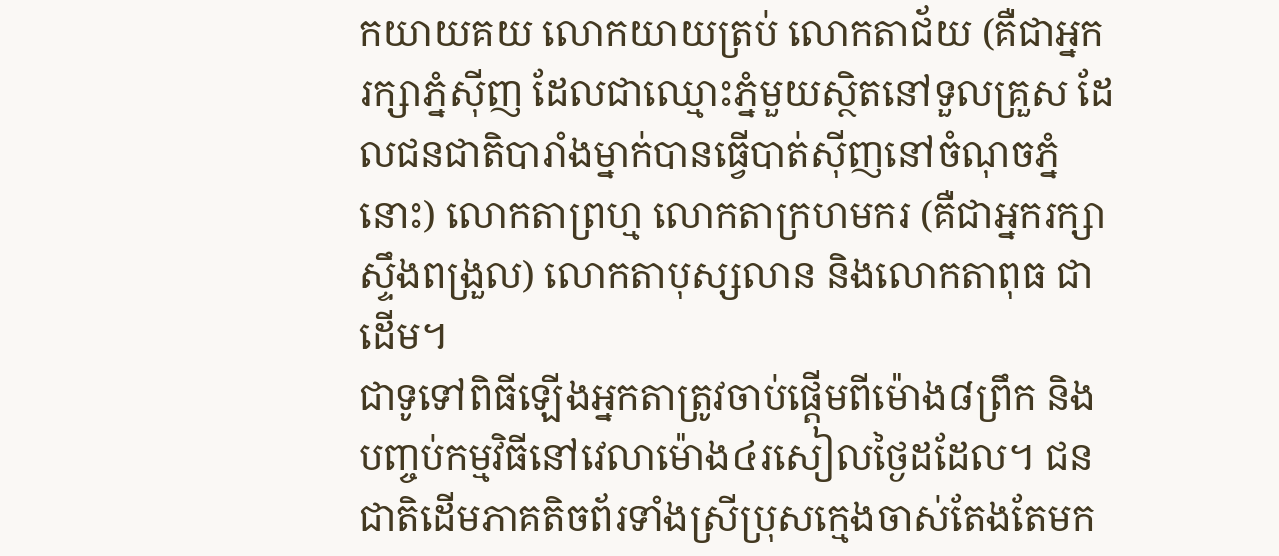កយាយគយ លោកយាយត្រប់ លោកតាជ័យ (គឺជាអ្នករក្សាភ្នំស៊ីញ ដែលជាឈ្មោះភ្នំមួយស្ថិតនៅទួលគ្រួស ដែលជនជាតិបារាំងម្នាក់បានធ្វើបាត់ស៊ីញនៅចំណុចភ្នំនោះ) លោកតាព្រហ្ម លោកតាក្រហមករ (គឺជាអ្នករក្សាស្ទឹងពង្រួល) លោកតាបុស្សលាន និងលោកតាពុធ ជាដើម។
ជាទូទៅពិធីឡើងអ្នកតាត្រូវចាប់ផ្ដើមពីម៉ោង៨ព្រឹក និងបញ្ចប់កម្មវិធីនៅវេលាម៉ោង៤រសៀលថ្ងៃដដែល។ ជនជាតិដើមភាគតិចព័រទាំងស្រីប្រុសក្មេងចាស់តែងតែមក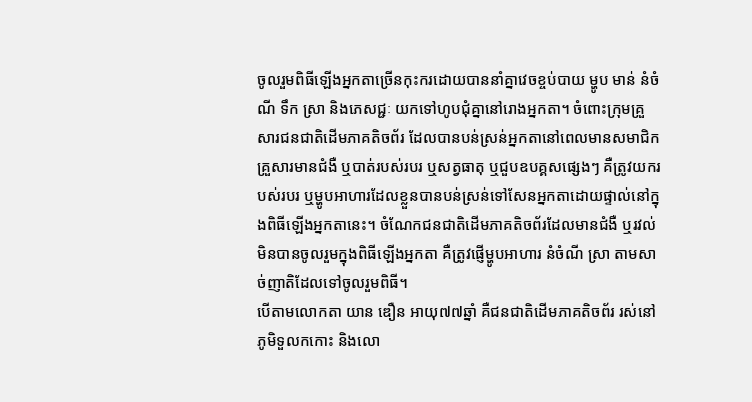ចូលរួមពិធីឡើងអ្នកតាច្រើនកុះករដោយបាននាំគ្នាវេចខ្ចប់បាយ ម្ហូប មាន់ នំចំណី ទឹក ស្រា និងភេសជ្ជៈ យកទៅហូបជុំគ្នានៅរោងអ្នកតា។ ចំពោះក្រុមគ្រួសារជនជាតិដើមភាគតិចព័រ ដែលបានបន់ស្រន់អ្នកតានៅពេលមានសមាជិកគ្រួសារមានជំងឺ ឬបាត់របស់របរ ឬសត្វធាតុ ឬជួបឧបគ្គសផ្សេងៗ គឺត្រូវយករបស់របរ ឬម្ហូបអាហារដែលខ្លួនបានបន់ស្រន់ទៅសែនអ្នកតាដោយផ្ទាល់នៅក្នុងពិធីឡើងអ្នកតានេះ។ ចំណែកជនជាតិដើមភាគតិចព័រដែលមានជំងឺ ឬរវល់មិនបានចូលរួមក្នុងពិធីឡើងអ្នកតា គឺត្រូវផ្ញើម្ហូបអាហារ នំចំណី ស្រា តាមសាច់ញាតិដែលទៅចូលរួមពិធី។
បើតាមលោកតា យាន ឌឿន អាយុ៧៧ឆ្នាំ គឺជនជាតិដើមភាគតិចព័រ រស់នៅភូមិទួលកកោះ និងលោ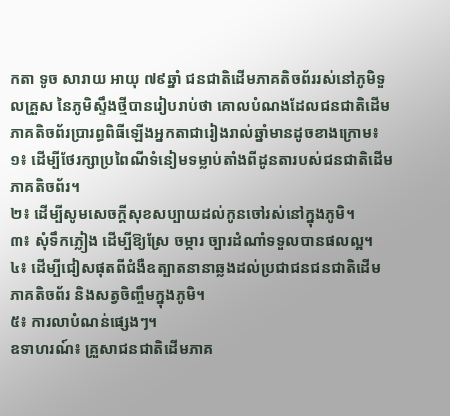កតា ទូច សារាយ អាយុ ៧៩ឆ្នាំ ជនជាតិដើមភាគតិចព័ររស់នៅភូមិទួលគ្រួស នៃភូមិស្ទឹងថ្មីបានរៀបរាប់ថា គោលបំណងដែលជនជាតិដើមភាគតិចព័រប្រារព្ធពិធីឡើងអ្នកតាជារៀងរាល់ឆ្នាំមានដូចខាងក្រោម៖
១៖ ដើម្បីថែរក្សាប្រពៃណីទំនៀមទម្លាប់តាំងពីដូនតារបស់ជនជាតិដើមភាគតិចព័រ។
២៖ ដើម្បីសូមសេចក្ដីសុខសប្បាយដល់កូនចៅរស់នៅក្នុងភូមិ។
៣៖ សុំទឹកភ្លៀង ដើម្បីឱ្យស្រែ ចម្ការ ច្បារដំណាំទទួលបានផលល្អ។
៤៖ ដើម្បីជៀសផុតពីជំងឺឧត្បាតនានាឆ្លងដល់ប្រជាជនជនជាតិដើមភាគតិចព័រ និងសត្វចិញ្ចឹមក្នុងភូមិ។
៥៖ ការលាបំណន់ផ្សេងៗ។
ឧទាហរណ៍៖ គ្រួសាជនជាតិដើមភាគ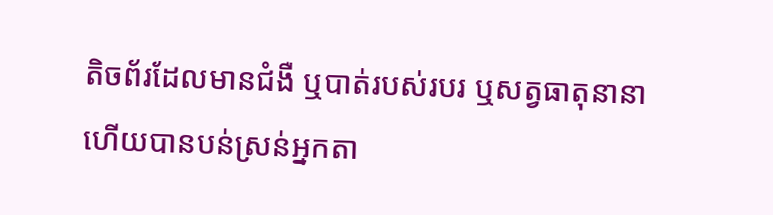តិចព័រដែលមានជំងឺ ឬបាត់របស់របរ ឬសត្វធាតុនានា ហើយបានបន់ស្រន់អ្នកតា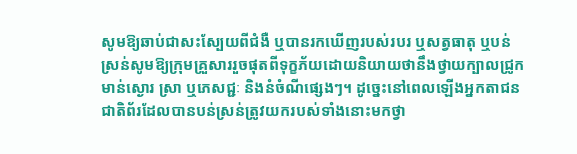សូមឱ្យឆាប់ជាសះស្បែយពីជំងឺ ឬបានរកឃើញរបស់របរ ឬសត្វធាតុ ឬបន់ស្រន់សូមឱ្យក្រុមគ្រួសាររួចផុតពីទុក្ខភ័យដោយនិយាយថានឹងថ្វាយក្បាលជ្រូក មាន់ស្ងោរ ស្រា ឬភេសជ្ជៈ និងនំចំណីផ្សេងៗ។ ដូច្នេះនៅពេលឡើងអ្នកតាជនជាតិព័រដែលបានបន់ស្រន់ត្រូវយករបស់ទាំងនោះមកថ្វា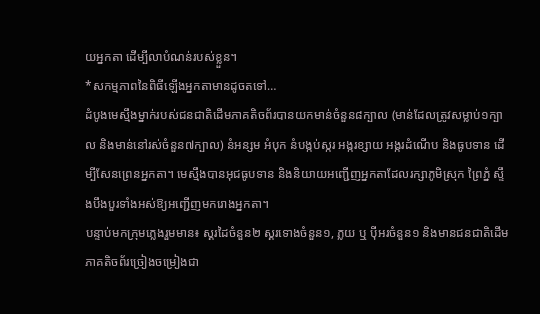យអ្នកតា ដើម្បីលាបំណន់របស់ខ្លួន។
*សកម្មភាពនៃពិធីឡើងអ្នកតាមានដូចតទៅ…
ដំបូងមេស្មឹងម្នាក់របស់ជនជាតិដើមភាគតិចព័របានយកមាន់ចំនួន៨ក្បាល (មាន់ដែលត្រូវសម្លាប់១ក្បាល និងមាន់នៅរស់ចំនួន៧ក្បាល) នំអន្សម អំបុក នំបង្កប់ស្ករ អង្ករខ្សាយ អង្ករដំណើប និងធូបទាន ដើម្បីសែនព្រេនអ្នកតា។ មេស្មឹងបានអុជធូបទាន និងនិយាយអញ្ជើញអ្នកតាដែលរក្សាភូមិស្រុក ព្រៃភ្នំ ស្ទឹងបឹងបួរទាំងអស់ឱ្យអញ្ជើញមករោងអ្នកតា។
បន្ទាប់មកក្រុមភ្លេងរួមមាន៖ ស្គរដៃចំនួន២ ស្គរទោងចំនួន១, ភ្លយ ឬ ប៉ីអរចំនួន១ និងមានជនជាតិដើមភាគតិចព័រច្រៀងចម្រៀងជា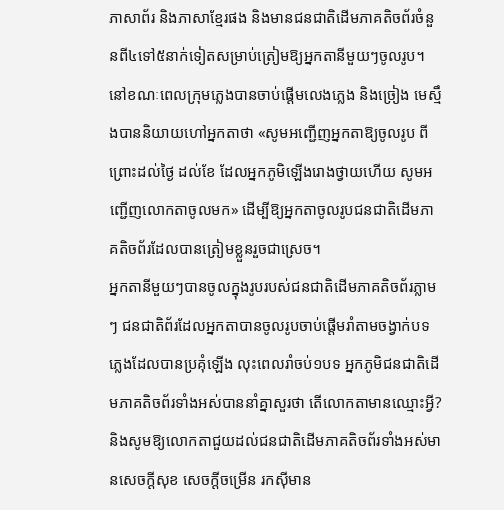ភាសាព័រ និងភាសាខ្មែរផង និងមានជនជាតិដើមភាគតិចព័រចំនួនពី៤ទៅ៥នាក់ទៀតសម្រាប់ត្រៀមឱ្យអ្នកតានីមួយៗចូលរូប។ នៅខណៈពេលក្រុមភ្លេងបានចាប់ផ្ដើមលេងភ្លេង និងច្រៀង មេស្មឹងបាននិយាយហៅអ្នកតាថា «សូមអញ្ជើញអ្នកតាឱ្យចូលរូប ពីព្រោះដល់ថ្ងៃ ដល់ខែ ដែលអ្នកភូមិឡើងរោងថ្វាយហើយ សូមអញ្ជើញលោកតាចូលមក» ដើម្បីឱ្យអ្នកតាចូលរូបជនជាតិដើមភាគតិចព័រដែលបានត្រៀមខ្លួនរួចជាស្រេច។
អ្នកតានីមួយៗបានចូលក្នុងរូបរបស់ជនជាតិដើមភាគតិចព័រភ្លាមៗ ជនជាតិព័រដែលអ្នកតាបានចូលរូបចាប់ផ្ដើមរាំតាមចង្វាក់បទភ្លេងដែលបានប្រគុំឡើង លុះពេលរាំចប់១បទ អ្នកភូមិជនជាតិដើមភាគតិចព័រទាំងអស់បាននាំគ្នាសួរថា តើលោកតាមានឈ្មោះអ្វី? និងសូមឱ្យលោកតាជួយដល់ជនជាតិដើមភាគតិចព័រទាំងអស់មានសេចក្ដីសុខ សេចក្ដីចម្រើន រកស៊ីមាន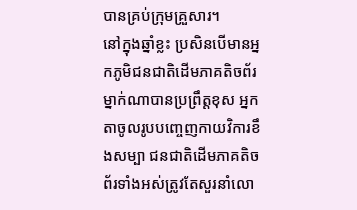បានគ្រប់ក្រុមគ្រួសារ។
នៅក្នុងឆ្នាំខ្លះ ប្រសិនបើមានអ្នកភូមិជនជាតិដើមភាគតិចព័រម្នាក់ណាបានប្រព្រឹត្តខុស អ្នកតាចូលរូបបញ្ចេញកាយវិការខឹងសម្បា ជនជាតិដើមភាគតិចព័រទាំងអស់ត្រូវតែសួរនាំលោ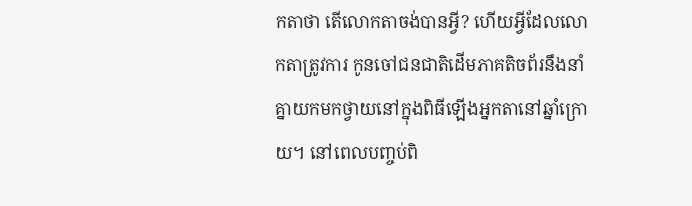កតាថា តើលោកតាចង់បានអ្វី? ហើយអ្វីដែលលោកតាត្រូវការ កូនចៅជនជាតិដើមភាគតិចព័រនឹងនាំគ្នាយកមកថ្វាយនៅក្នុងពិធីឡើងអ្នកតានៅឆ្នាំក្រោយ។ នៅពេលបញ្ចប់ពិ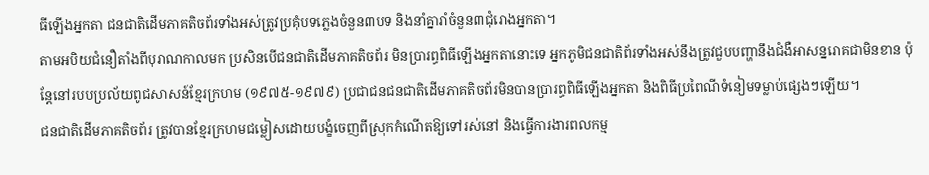ធីឡើងអ្នកតា ជនជាតិដើមភាគតិចព័រទាំងអស់ត្រូវប្រគុំបទភ្លេងចំនួន៣បទ និងនាំគ្នារាំចំនួន៣ជុំរោងអ្នកតា។
តាមអបិយជំនឿតាំងពីបុរាណកាលមក ប្រសិនបើជនជាតិដើមភាគតិចព័រ មិនប្រារព្ធពិធីឡើងអ្នកតានោះទេ អ្នកភូមិជនជាតិព័រទាំងអស់នឹងត្រូវជួបបញ្ហានឹងជំងឺអាសន្នរោគជាមិនខាន ប៉ុន្តែនៅរបបប្រល័យពូជសាសន៍ខ្មែរក្រហម (១៩៧៥-១៩៧៩) ប្រជាជនជនជាតិដើមភាគតិចព័រមិនបានប្រារព្ធពិធីឡើងអ្នកតា និងពិធីប្រពៃណីទំនៀមទម្លាប់ផ្សេងៗឡើយ។
ជនជាតិដើមភាគតិចព័រ ត្រូវបានខ្មែរក្រហមជម្លៀសដោយបង្ខំចេញពីស្រុកកំណើតឱ្យទៅរស់នៅ និងធ្វើការងារពលកម្ម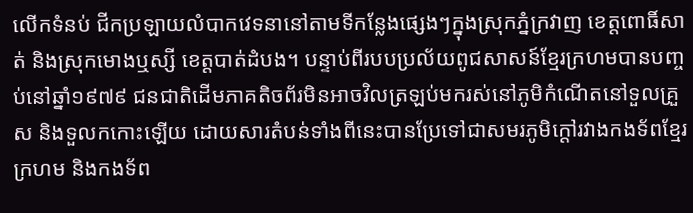លើកទំនប់ ជីកប្រឡាយលំបាកវេទនានៅតាមទីកន្លែងផ្សេងៗក្នុងស្រុកភ្នំក្រវាញ ខេត្តពោធិ៍សាត់ និងស្រុកមោងឬស្សី ខេត្តបាត់ដំបង។ បន្ទាប់ពីរបបប្រល័យពូជសាសន៍ខ្មែរក្រហមបានបញ្ចប់នៅឆ្នាំ១៩៧៩ ជនជាតិដើមភាគតិចព័រមិនអាចវិលត្រឡប់មករស់នៅភូមិកំណើតនៅទួលគ្រួស និងទួលកកោះឡើយ ដោយសារតំបន់ទាំងពីនេះបានប្រែទៅជាសមរភូមិក្តៅរវាងកងទ័ពខ្មែរក្រហម និងកងទ័ព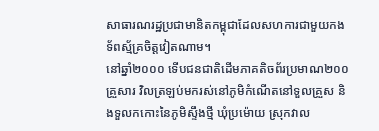សាធារណរដ្ឋប្រជាមានិតកម្ពុជាដែលសហការជាមួយកងទ័ពស្ម័គ្រចិត្តវៀតណាម។
នៅឆ្នាំ២០០០ ទើបជនជាតិដើមភាគតិចព័រប្រមាណ២០០គ្រួសារ វិលត្រឡប់មករស់នៅភូមិកំណើតនៅទួលគ្រួស និងទួលកកោះនៃភូមិស្ទឹងថ្មី ឃុំប្រម៉ោយ ស្រុកវាល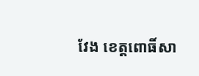វែង ខេត្តពោធិ៍សា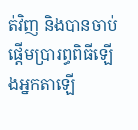ត់វិញ និងបានចាប់ផ្ដើមប្រារព្ធពិធីឡើងអ្នកតាឡើ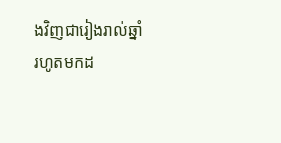ងវិញជារៀងរាល់ឆ្នាំរហូតមកដ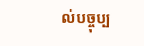ល់បច្ចុប្ប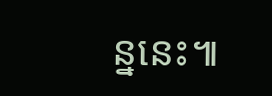ន្ននេះ៕